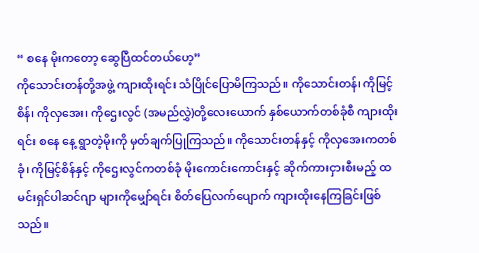“ စနေ မိုးကတော့ ဆွေပြီထင်တယ်ဟေ့”
ကိုသောင်းတန်တို့အဖွဲ့ ကျားထိုးရင်း သံပြိုင်ပြောမိကြသည်။ ကိုသောင်းတန်၊ ကိုမြင့်စိန်၊ ကိုလှအေး၊ ကိုဌေးလွင် (အမည်လွှဲ)တို့လေးယောက် နှစ်ယောက်တစ်ခုံစီ ကျားထိုးရင်း စနေ နေ့ ရွာတဲ့မိုးကို မှတ်ချက်ပြုကြသည်။ ကိုသောင်းတန်နှင့် ကိုလှအေးကတစ်ခုံ၊ ကိုမြင့်စိန်နှင့် ကိုဌေးလွင်ကတစ်ခုံ မိုးကောင်းကောင်းနှင့် ဆိုက်ကားငှားစီးမည့် ထမင်းရှင်ပါဆင်ဂျာ များကိုမျှော်ရင်း စိတ်ပြေလက်ပျောက် ကျားထိုးနေကြခြင်းဖြစ်သည်။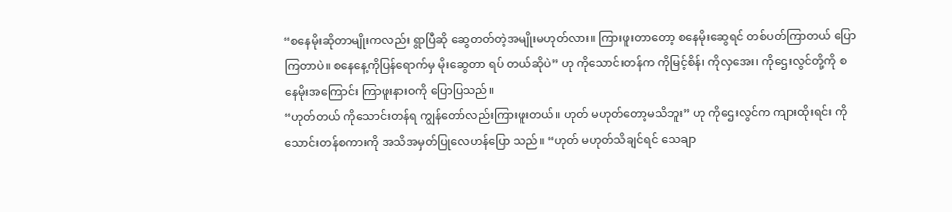“စနေမိုးဆိုတာမျိုးကလည်း ရွာပြီဆို ဆွေတတ်တဲ့အမျိုးမဟုတ်လား။ ကြားဖူးတာတော့ စနေမိုးဆွေရင် တစ်ပတ်ကြာတယ် ပြောကြတာပဲ။ စနေနေ့ကိုပြန်ရောက်မှ မိုးဆွေတာ ရပ် တယ်ဆိုပဲ” ဟု ကိုသောင်းတန်က ကိုမြင့်စိန်၊ ကိုလှအေး၊ ကိုဌေးလွင်တို့ကို စနေမိုးအကြောင်း ကြာဖူးနားဝကို ပြောပြသည်။
“ဟုတ်တယ် ကိုသောင်းတန်ရ ကျွန်တော်လည်းကြားဖူးတယ်။ ဟုတ် မဟုတ်တော့မသိဘူး” ဟု ကိုဌေးလွင်က ကျားထိုးရင်း ကိုသောင်းတန်စကားကို အသိအမှတ်ပြုလေဟန်ပြော သည်။ “ဟုတ် မဟုတ်သိချင်ရင် သေချာ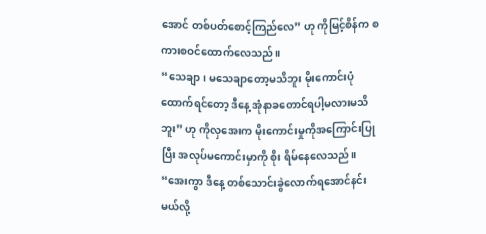အောင် တစ်ပတ်စောင့်ကြည်လေ” ဟု ကိုမြင့်စိန်က စကားစဝင်ထောက်လေသည်။
“သေချာ၊ မသေချာတော့မသိဘူး မိုးကောင်းပုံထောက်ရင်တော့ ဒီနေ့ အုံနာခတောင်ရပါ့မလားမသိဘူး” ဟု ကိုလှအေးက မိုးကောင်းမှုကိုအကြောင်းပြုပြီး အလုပ်မကောင်းမှာကို စိုး ရိမ်နေလေသည်။ “အေးကွာ ဒီနေ့ တစ်သောင်းခွဲလောက်ရအောင်နင်းမယ်လို့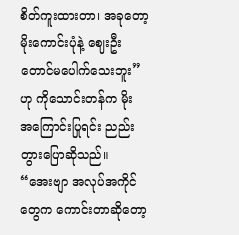စိတ်ကူးထားတာ၊ အခုတော့ မိုးကောင်းပုံနဲ့ ဈေးဦးတောင်မပေါက်သေးဘူး” ဟု ကိုသောင်းတန်က မိုး အကြောင်းပြုရင်း ညည်းတွားပြောဆိုသည်။
“အေးဗျာ အလုပ်အကိုင်တွေက ကောင်းတာဆိုတော့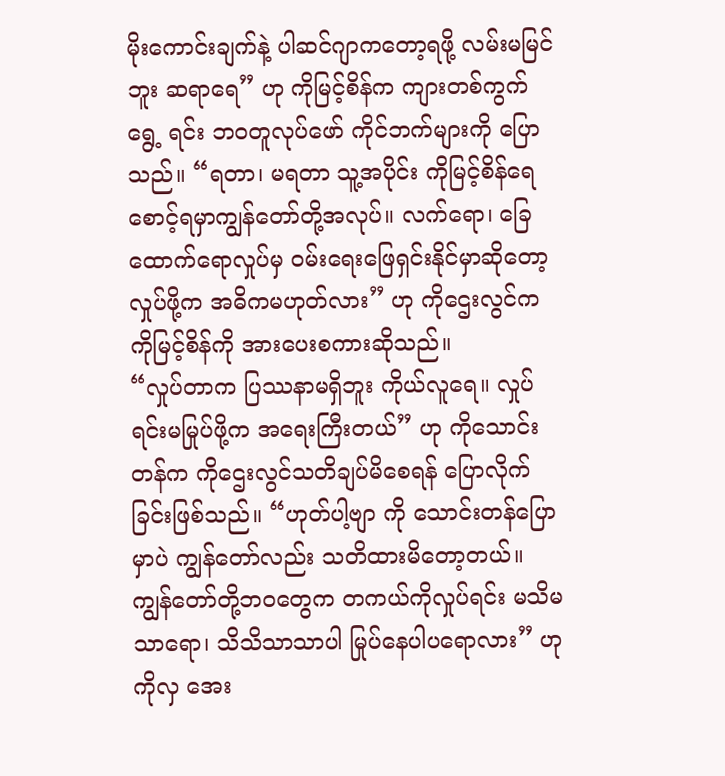မိုးကောင်းချက်နဲ့ ပါဆင်ဂျာကတော့ရဖို့ လမ်းမမြင်ဘူး ဆရာရေ” ဟု ကိုမြင့်စိန်က ကျားတစ်ကွက်ရွေ့ ရင်း ဘဝတူလုပ်ဖော် ကိုင်ဘက်များကို ပြောသည်။ “ရတာ၊ မရတာ သူ့အပိုင်း ကိုမြင့်စိန်ရေ စောင့်ရမှာကျွန်တော်တို့အလုပ်။ လက်ရော၊ ခြေထောက်ရောလှုပ်မှ ဝမ်းရေးဖြေရှင်းနိုင်မှာဆိုတော့ လှုပ်ဖို့က အဓိကမဟုတ်လား” ဟု ကိုဌေးလွင်က ကိုမြင့်စိန်ကို အားပေးစကားဆိုသည်။
“လှုပ်တာက ပြဿနာမရှိဘူး ကိုယ်လူရေ။ လှုပ်ရင်းမမြုပ်ဖို့က အရေးကြီးတယ်” ဟု ကိုသောင်းတန်က ကိုဌေးလွင်သတိချပ်မိစေရန် ပြောလိုက်ခြင်းဖြစ်သည်။ “ဟုတ်ပါ့ဗျာ ကို သောင်းတန်ပြောမှာပဲ ကျွန်တော်လည်း သတိထားမိတော့တယ်။ ကျွန်တော်တို့ဘဝတွေက တကယ်ကိုလှုပ်ရင်း မသိမသာရော၊ သိသိသာသာပါ မြုပ်နေပါပရောလား” ဟု ကိုလှ အေး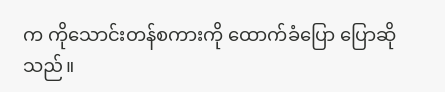က ကိုသောင်းတန်စကားကို ထောက်ခံပြော ပြောဆိုသည်။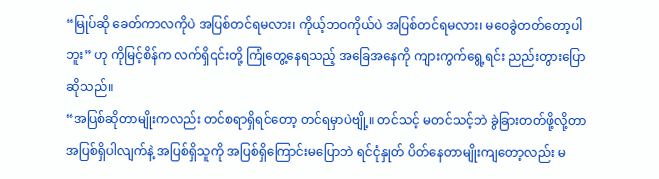“မြုပ်ဆို ခေတ်ကာလကိုပဲ အပြစ်တင်ရမလား၊ ကိုယ့်ဘဝကိုယ်ပဲ အပြစ်တင်ရမလား၊ မဝေခွဲတတ်တော့ပါဘူး” ဟု ကိုမြင့်စိန်က လက်ရှိ၎င်းတို့ ကြုံတွေ့နေရသည့် အခြေအနေကို ကျားကွက်ရွေ့ရင်း ညည်းတွားပြောဆိုသည်။
“အပြစ်ဆိုတာမျိုးကလည်း တင်စရာရှိရင်တော့ တင်ရမှာပဲဗျို့။ တင်သင့် မတင်သင့်ဘဲ ခွဲခြားတတ်ဖို့လို့တာ အပြစ်ရှိပါလျက်နဲ့ အပြစ်ရှိသူကို အပြစ်ရှိကြောင်းမပြောဘဲ ရင်ငုံနှုတ် ပိတ်နေတာမျိုးကျတော့လည်း မ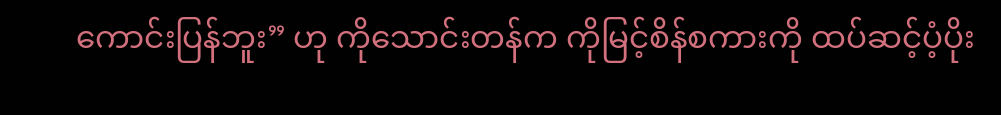ကောင်းပြန်ဘူး” ဟု ကိုသောင်းတန်က ကိုမြင့်စိန်စကားကို ထပ်ဆင့်ပံ့ပိုး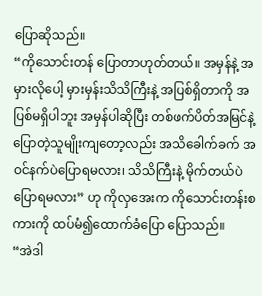ပြောဆိုသည်။
“ကိုသောင်းတန် ပြောတာဟုတ်တယ်။ အမှန်နဲ့ အမှားလိုပေါ့ မှားမှန်းသိသိကြီးနဲ့ အပြစ်ရှိတာကို အပြစ်မရှိပါဘူး အမှန်ပါဆိုပြီး တစ်ဖက်ပိတ်အမြင်နဲ့ ပြောတဲ့သူမျိုးကျတော့လည်း အသိခေါက်ခက် အဝင်နက်ပဲပြောရမလား၊ သိသိကြီးနဲ့ မိုက်တယ်ပဲ ပြောရမလား” ဟု ကိုလှအေးက ကိုသောင်းတန်းစကားကို ထပ်မံ၍ထောက်ခံပြော ပြောသည်။
“အဲဒါ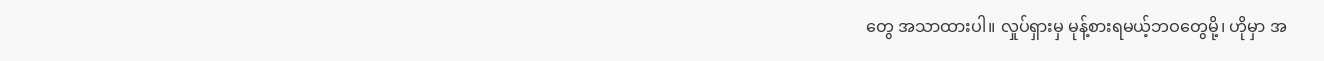တွေ အသာထားပါ။ လှုပ်ရှားမှ မုန့်စားရမယ့်ဘဝတွေမို့၊ ဟိုမှာ အ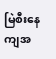မြဲစီးနေကျအ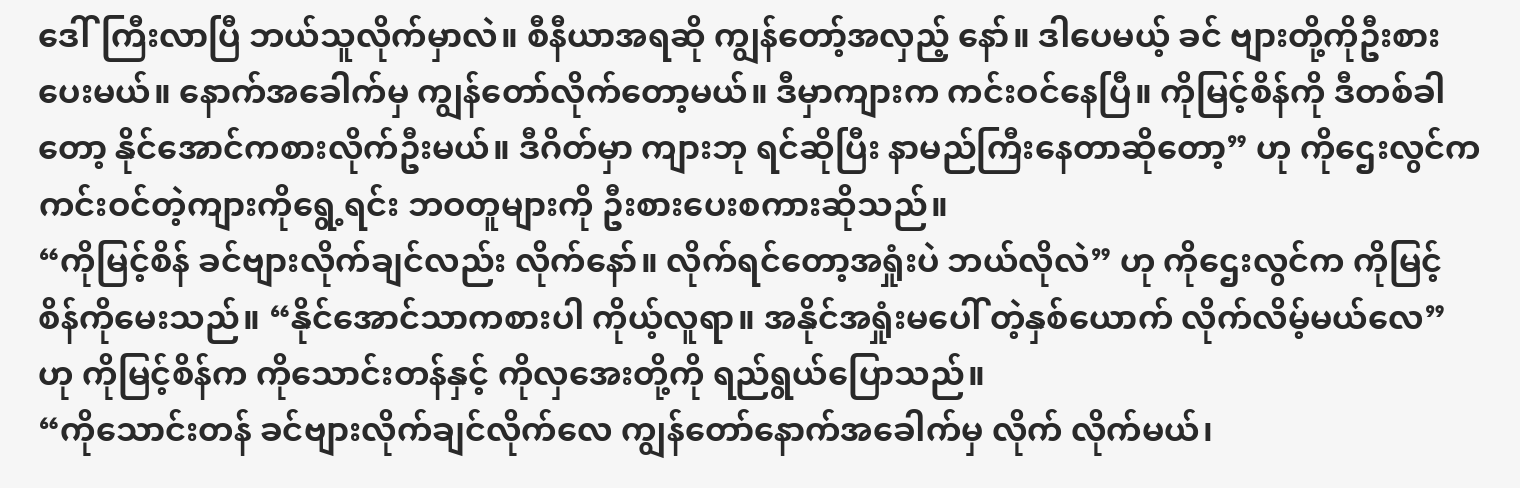ဒေါ်ကြီးလာပြီ ဘယ်သူလိုက်မှာလဲ။ စီနီယာအရဆို ကျွန်တော့်အလှည့် နော်။ ဒါပေမယ့် ခင် ဗျားတို့ကိုဦးစားပေးမယ်။ နောက်အခေါက်မှ ကျွန်တော်လိုက်တော့မယ်။ ဒီမှာကျားက ကင်းဝင်နေပြီ။ ကိုမြင့်စိန်ကို ဒီတစ်ခါတော့ နိုင်အောင်ကစားလိုက်ဦးမယ်။ ဒီဂိတ်မှာ ကျားဘု ရင်ဆိုပြီး နာမည်ကြီးနေတာဆိုတော့” ဟု ကိုဌေးလွင်က ကင်းဝင်တဲ့ကျားကိုရွေ့ရင်း ဘဝတူများကို ဦးစားပေးစကားဆိုသည်။
“ကိုမြင့်စိန် ခင်ဗျားလိုက်ချင်လည်း လိုက်နော်။ လိုက်ရင်တော့အရှုံးပဲ ဘယ်လိုလဲ” ဟု ကိုဌေးလွင်က ကိုမြင့်စိန်ကိုမေးသည်။ “နိုင်အောင်သာကစားပါ ကိုယ့်လူရာ။ အနိုင်အရှုံးမပေါ် တဲ့နှစ်ယောက် လိုက်လိမ့်မယ်လေ” ဟု ကိုမြင့်စိန်က ကိုသောင်းတန်နှင့် ကိုလှအေးတို့ကို ရည်ရွယ်ပြောသည်။
“ကိုသောင်းတန် ခင်ဗျားလိုက်ချင်လိုက်လေ ကျွန်တော်နောက်အခေါက်မှ လိုက် လိုက်မယ်၊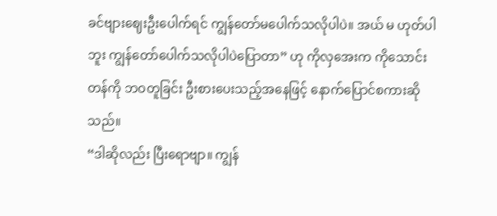ခင်ဗျားဈေးဦးပေါက်ရင် ကျွန်တော်မပေါက်သလိုပါပဲ။ အယ် မ ဟုတ်ပါဘူး ကျွန်တော်ပေါက်သလိုပါပဲပြောတာ” ဟု ကိုလှအေးက ကိုသောင်း တန်ကို ဘဝတူခြင်း ဦးစားပေးသည့်အနေဖြင့် နောက်ပြောင်စကားဆိုသည်။
“ဒါဆိုလည်း ပြီးရောဗျာ။ ကျွန်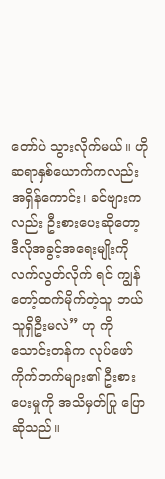တော်ပဲ သွားလိုက်မယ်။ ဟိုဆရာနှစ်ယောက်ကလည်း အရှိန်ကောင်း၊ ခင်ဗျားကလည်း ဦးစားပေးဆိုတော့ ဒီလိုအခွင့်အရေးမျိုးကို လက်လွတ်လိုက် ရင် ကျွန်တော့်ထက်မိုက်တဲ့သူ ဘယ်သူရှိဦးမလဲ” ဟု ကို သောင်းတန်က လုပ်ဖော်ကိုက်ဘက်များ၏ ဦးစားပေးမှုကို အသိမှတ်ပြု ပြောဆိုသည်။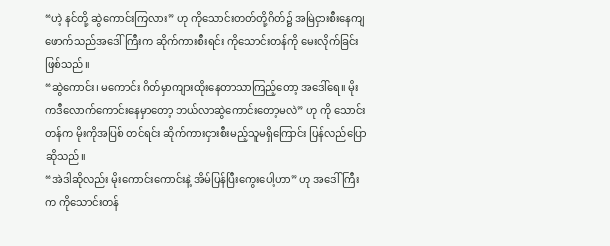“ဟဲ့ နင်တို့ ဆွဲကောင်းကြလား” ဟု ကိုသောင်းတတ်တို့ဂိတ်၌ အမြဲငှားစီးနေကျ ဖောက်သည်အဒေါ်ကြီးက ဆိုက်ကားစီးရင်း ကိုသောင်းတန်ကို မေးလိုက်ခြင်းဖြစ်သည်။
“ဆွဲကောင်း၊ မကောင်း ဂိတ်မှာကျားထိုးနေတာသာကြည့်တော့ အဒေါ်ရေ။ မိုးကဒီလောက်ကောင်းနေမှာတော့ ဘယ်လာဆွဲကောင်းတော့မလဲ” ဟု ကို သောင်းတန်က မိုးကိုအပြစ် တင်ရင်း ဆိုက်ကားငှားစီးမည့်သူမရှိကြောင်း ပြန်လည်ပြောဆိုသည်။
“အဲဒါဆိုလည်း မိုးကောင်းကောင်းနဲ့ အိမ်ပြန်ပြီးကွေးပေါ့ဟာ” ဟု အဒေါ်ကြီးက ကိုသောင်းတန်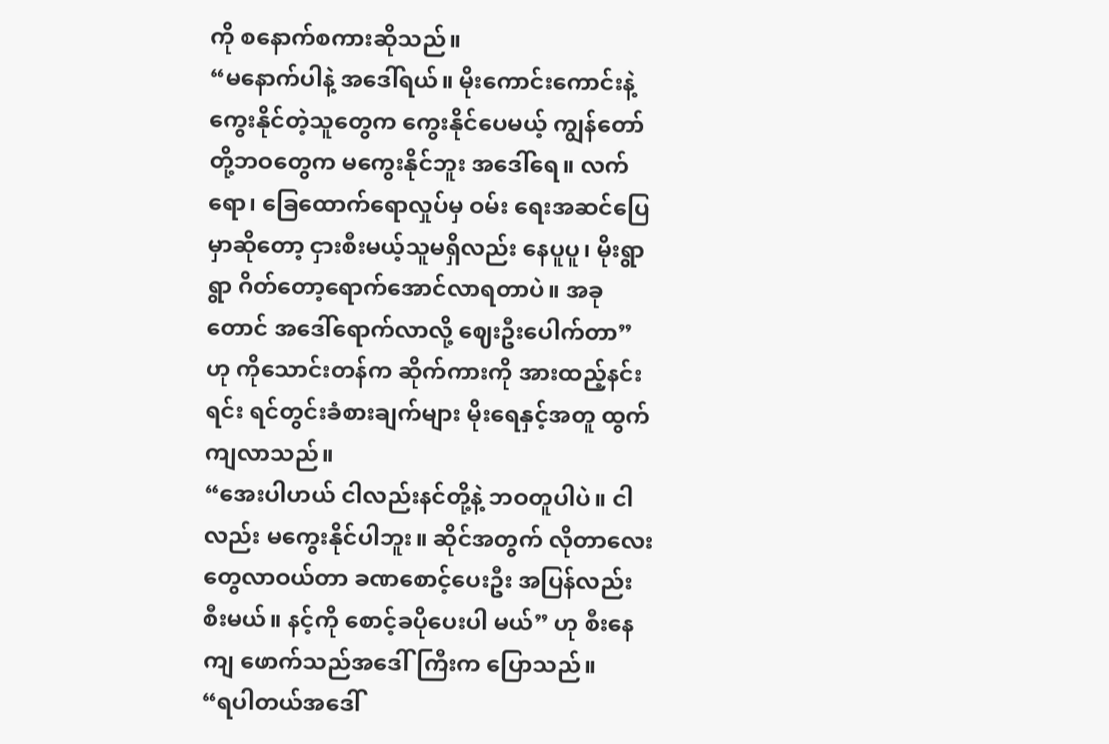ကို စနောက်စကားဆိုသည်။
“မနောက်ပါနဲ့ အဒေါ်ရယ်။ မိုးကောင်းကောင်းနဲ့ ကွေးနိုင်တဲ့သူတွေက ကွေးနိုင်ပေမယ့် ကျွန်တော်တို့ဘဝတွေက မကွေးနိုင်ဘူး အဒေါ်ရေ။ လက်ရော၊ ခြေထောက်ရောလှုပ်မှ ဝမ်း ရေးအဆင်ပြေမှာဆိုတော့ ငှားစီးမယ့်သူမရှိလည်း နေပူပူ၊ မိုးရွာရွာ ဂိတ်တော့ရောက်အောင်လာရတာပဲ။ အခုတောင် အဒေါ်ရောက်လာလို့ ဈေးဦးပေါက်တာ” ဟု ကိုသောင်းတန်က ဆိုက်ကားကို အားထည့်နင်းရင်း ရင်တွင်းခံစားချက်များ မိုးရေနှင့်အတူ ထွက်ကျလာသည်။
“အေးပါဟယ် ငါလည်းနင်တို့နဲ့ ဘဝတူပါပဲ။ ငါလည်း မကွေးနိုင်ပါဘူး။ ဆိုင်အတွက် လိုတာလေးတွေလာဝယ်တာ ခဏစောင့်ပေးဦး အပြန်လည်းစီးမယ်။ နင့်ကို စောင့်ခပိုပေးပါ မယ်” ဟု စီးနေကျ ဖောက်သည်အဒေါ်ကြီးက ပြောသည်။
“ရပါတယ်အဒေါ်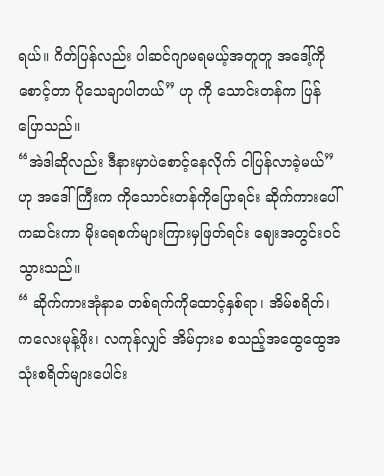ရယ်။ ဂိတ်ပြန်လည်း ပါဆင်ဂျာမရမယ့်အတူတူ အဒေါ့်ကိုစောင့်တာ ပိုသေချာပါတယ်” ဟု ကို သောင်းတန်က ပြန်ပြောသည်။
“အဲဒါဆိုလည်း ဒီနားမှာပဲစောင့်နေလိုက် ငါပြန်လာခဲ့မယ်” ဟု အဒေါ်ကြီးက ကိုသောင်းတန်ကိုပြောရင်း ဆိုက်ကားပေါ်ကဆင်းကာ မိုးရေစက်များကြားမှဖြတ်ရင်း ဈေးအတွင်းဝင် သွားသည်။
“ ဆိုက်ကားအုံနာခ တစ်ရက်ကိုထောင့်နှစ်ရာ၊ အိမ်စရိတ်၊ ကလေးမုန့်ဖိုး၊ လကုန်လျှင် အိမ်ငှားခ စသည့်အထွေထွေအသုံးစရိတ်များပေါင်း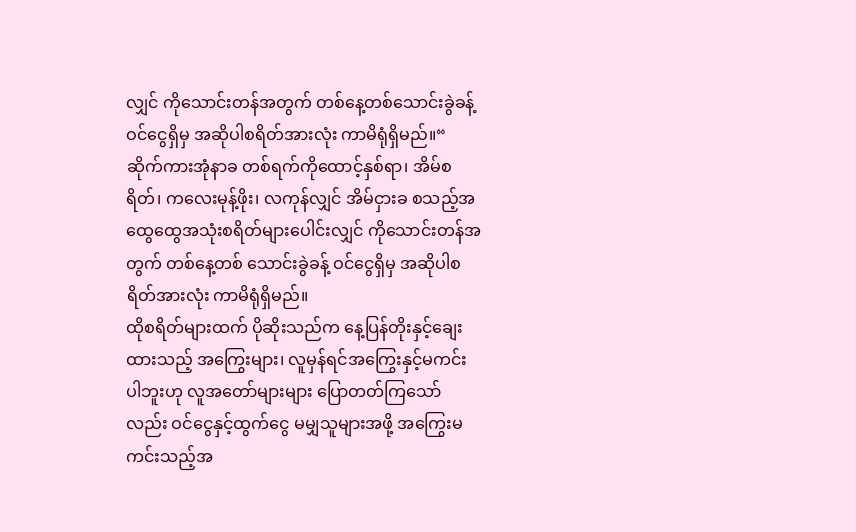လျှင် ကိုသောင်းတန်အတွက် တစ်နေ့တစ်သောင်းခွဲခန့် ဝင်ငွေရှိမှ အဆိုပါစရိတ်အားလုံး ကာမိရုံရှိမည်။“
ဆိုက်ကားအုံနာခ တစ်ရက်ကိုထောင့်နှစ်ရာ၊ အိမ်စရိတ်၊ ကလေးမုန့်ဖိုး၊ လကုန်လျှင် အိမ်ငှားခ စသည့်အထွေထွေအသုံးစရိတ်များပေါင်းလျှင် ကိုသောင်းတန်အတွက် တစ်နေ့တစ် သောင်းခွဲခန့် ဝင်ငွေရှိမှ အဆိုပါစရိတ်အားလုံး ကာမိရုံရှိမည်။
ထိုစရိတ်များထက် ပိုဆိုးသည်က နေ့ပြန်တိုးနှင့်ချေးထားသည့် အကြွေးများ၊ လူမှန်ရင်အကြွေးနှင့်မကင်းပါဘူးဟု လူအတော်များများ ပြောတတ်ကြသော်လည်း ဝင်ငွေနှင့်ထွက်ငွေ မမျှသူများအဖို့ အကြွေးမကင်းသည့်အ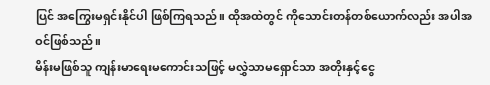ပြင် အကြွေးမရှင်းနိုင်ပါ ဖြစ်ကြရသည်။ ထိုအထဲတွင် ကိုသောင်းတန်တစ်ယောက်လည်း အပါအဝင်ဖြစ်သည်။
မိန်းမဖြစ်သူ ကျန်းမာရေးမကောင်းသဖြင့် မလွှဲသာမရှောင်သာ အတိုးနှင့်ငွေ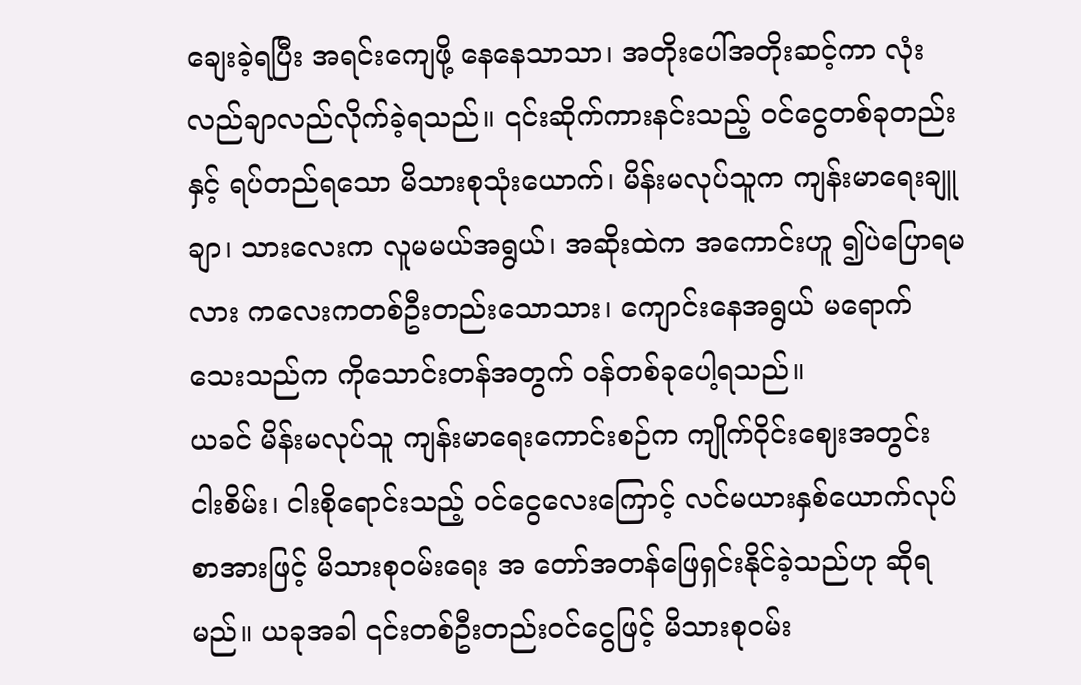ချေးခဲ့ရပြီး အရင်းကျေဖို့ နေနေသာသာ၊ အတိုးပေါ်အတိုးဆင့်ကာ လုံးလည်ချာလည်လိုက်ခဲ့ရသည်။ ၎င်းဆိုက်ကားနင်းသည့် ဝင်ငွေတစ်ခုတည်းနှင့် ရပ်တည်ရသော မိသားစုသုံးယောက်၊ မိန်းမလုပ်သူက ကျန်းမာရေးချူချာ၊ သားလေးက လူမမယ်အရွယ်၊ အဆိုးထဲက အကောင်းဟူ ၍ပဲပြောရမလား ကလေးကတစ်ဦးတည်းသောသား၊ ကျောင်းနေအရွယ် မရောက်သေးသည်က ကိုသောင်းတန်အတွက် ဝန်တစ်ခုပေါ့ရသည်။
ယခင် မိန်းမလုပ်သူ ကျန်းမာရေးကောင်းစဉ်က ကျိုက်ဝိုင်းဈေးအတွင်း ငါးစိမ်း၊ ငါးစိုရောင်းသည့် ဝင်ငွေလေးကြောင့် လင်မယားနှစ်ယောက်လုပ်စာအားဖြင့် မိသားစုဝမ်းရေး အ တော်အတန်ဖြေရှင်းနိုင်ခဲ့သည်ဟု ဆိုရမည်။ ယခုအခါ ၎င်းတစ်ဦးတည်းဝင်ငွေဖြင့် မိသားစုဝမ်း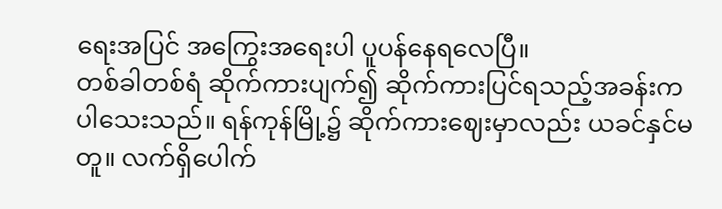ရေးအပြင် အကြွေးအရေးပါ ပူပန်နေရလေပြီ။
တစ်ခါတစ်ရံ ဆိုက်ကားပျက်၍ ဆိုက်ကားပြင်ရသည့်အခန်းက ပါသေးသည်။ ရန်ကုန်မြို့၌ ဆိုက်ကားဈေးမှာလည်း ယခင်နှင်မတူ။ လက်ရှိပေါက်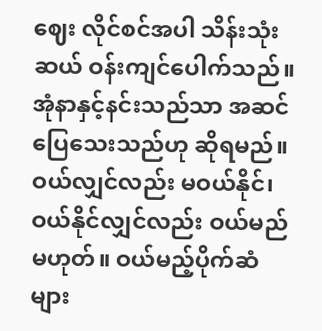ဈေး လိုင်စင်အပါ သိန်းသုံးဆယ် ဝန်းကျင်ပေါက်သည်။ အုံနာနှင့်နင်းသည်သာ အဆင်ပြေသေးသည်ဟု ဆိုရမည်။ ဝယ်လျှင်လည်း မဝယ်နိုင်၊ ဝယ်နိုင်လျှင်လည်း ဝယ်မည်မဟုတ်။ ဝယ်မည့်ပိုက်ဆံများ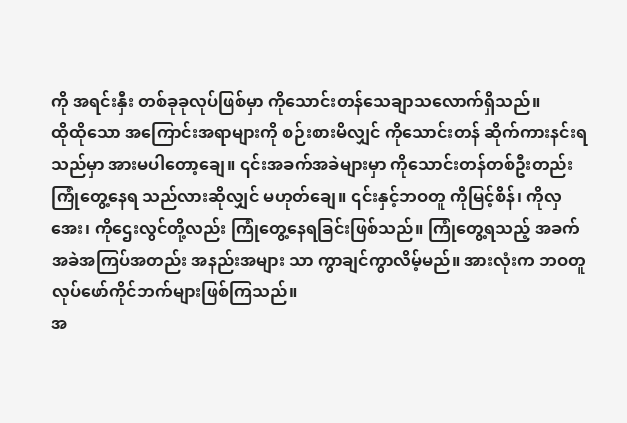ကို အရင်းနှီး တစ်ခုခုလုပ်ဖြစ်မှာ ကိုသောင်းတန်သေချာသလောက်ရှိသည်။
ထိုထိုသော အကြောင်းအရာများကို စဉ်းစားမိလျှင် ကိုသောင်းတန် ဆိုက်ကားနင်းရသည်မှာ အားမပါတော့ချေ။ ၎င်းအခက်အခဲများမှာ ကိုသောင်းတန်တစ်ဦးတည်း ကြုံတွေ့နေရ သည်လားဆိုလျှင် မဟုတ်ချေ။ ၎င်းနှင့်ဘဝတူ ကိုမြင့်စိန်၊ ကိုလှအေး၊ ကိုဌေးလွင်တို့လည်း ကြုံတွေ့နေရခြင်းဖြစ်သည်။ ကြုံတွေ့ရသည့် အခက်အခဲအကြပ်အတည်း အနည်းအများ သာ ကွာချင်ကွာလိမ့်မည်။ အားလုံးက ဘဝတူလုပ်ဖော်ကိုင်ဘက်များဖြစ်ကြသည်။
အ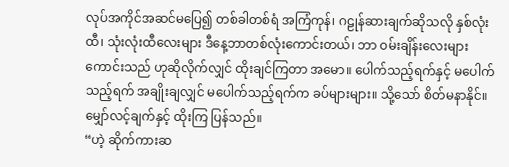လုပ်အကိုင်အဆင်မပြေ၍ တစ်ခါတစ်ရံ အကြံကုန်၊ ဂဠုန်ဆားချက်ဆိုသလို နှစ်လုံးထီ၊ သုံးလုံးထီလေးများ ဒီနေ့ဘာတစ်လုံးကောင်းတယ်၊ ဘာ ဝမ်းချိန်းလေးများ ကောင်းသည် ဟုဆိုလိုက်လျှင် ထိုးချင်ကြတာ အမော။ ပေါက်သည့်ရက်နှင့် မပေါက်သည့်ရက် အချိုးချလျှင် မပေါက်သည့်ရက်က ခပ်များများ။ သို့သော် စိတ်မနာနိုင်။ မျှော်လင့်ချက်နှင့် ထိုးကြ ပြန်သည်။
“ဟဲ့ ဆိုက်ကားဆ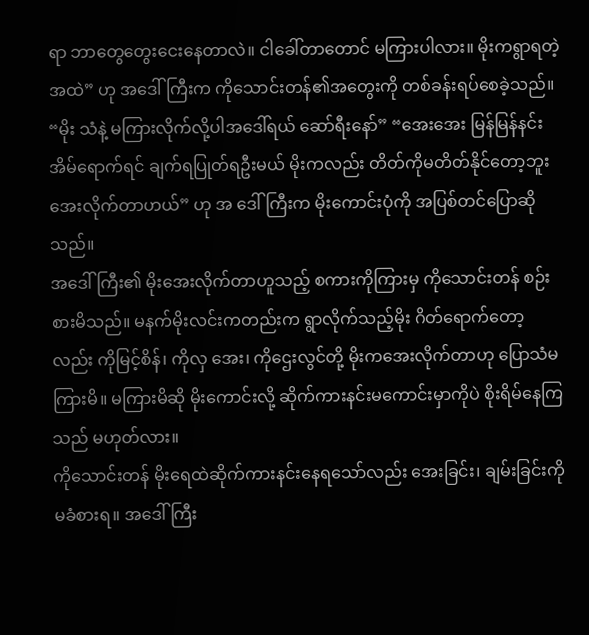ရာ ဘာတွေတွေးငေးနေတာလဲ။ ငါခေါ်တာတောင် မကြားပါလား။ မိုးကရွာရတဲ့အထဲ” ဟု အဒေါ်ကြီးက ကိုသောင်းတန်၏အတွေးကို တစ်ခန်းရပ်စေခဲ့သည်။ “မိုး သံနဲ့ မကြားလိုက်လို့ပါအဒေါ်ရယ် ဆော်ရီးနော်” “အေးအေး မြန်မြန်နင်း အိမ်ရောက်ရင် ချက်ရပြုတ်ရဦးမယ် မိုးကလည်း တိတ်ကိုမတိတ်နိုင်တော့ဘူး အေးလိုက်တာဟယ်” ဟု အ ဒေါ်ကြီးက မိုးကောင်းပုံကို အပြစ်တင်ပြောဆိုသည်။
အဒေါ်ကြီး၏ မိုးအေးလိုက်တာဟူသည့် စကားကိုကြားမှ ကိုသောင်းတန် စဉ်းစားမိသည်။ မနက်မိုးလင်းကတည်းက ရွာလိုက်သည့်မိုး ဂိတ်ရောက်တော့လည်း ကိုမြင့်စိန်၊ ကိုလှ အေး၊ ကိုဌေးလွင်တို့ မိုးကအေးလိုက်တာဟု ပြောသံမကြားမိ။ မကြားမိဆို မိုးကောင်းလို့ ဆိုက်ကားနင်းမကောင်းမှာကိုပဲ စိုးရိမ်နေကြသည် မဟုတ်လား။
ကိုသောင်းတန် မိုးရေထဲဆိုက်ကားနင်းနေရသော်လည်း အေးခြင်း၊ ချမ်းခြင်းကို မခံစားရ။ အဒေါ်ကြီး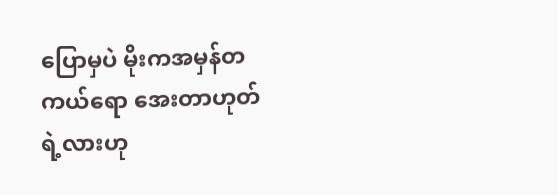ပြောမှပဲ မိုးကအမှန်တကယ်ရော အေးတာဟုတ်ရဲ့လားဟု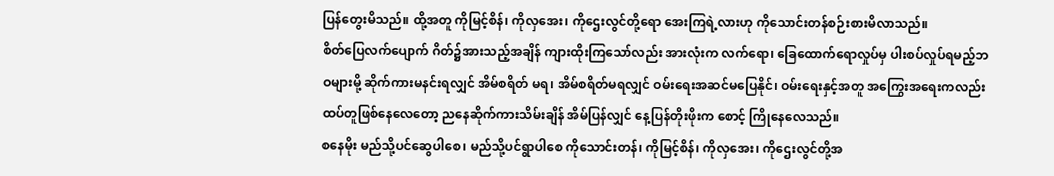ပြန်တွေးမိသည်။ ထို့အတူ ကိုမြင့်စိန်၊ ကိုလှအေး၊ ကိုဌေးလွင်တို့ရော အေးကြရဲ့လားဟု ကိုသောင်းတန်စဉ်းစားမိလာသည်။
စိတ်ပြေလက်ပျောက် ဂိတ်၌အားသည့်အချိန် ကျားထိုးကြသော်လည်း အားလုံးက လက်ရော၊ ခြေထောက်ရောလှုပ်မှ ပါးစပ်လှုပ်ရမည့်ဘဝများမို့ ဆိုက်ကားမနင်းရလျှင် အိမ်စရိတ် မရ၊ အိမ်စရိတ်မရလျှင် ဝမ်းရေးအဆင်မပြေနိုင်၊ ဝမ်းရေးနှင့်အတူ အကြွေးအရေးကလည်း ထပ်တူဖြစ်နေလေတော့ ညနေဆိုက်ကားသိမ်းချိန် အိမ်ပြန်လျှင် နေ့ပြန်တိုးဖိုးက စောင့် ကြိုနေလေသည်။
စနေမိုး မည်သို့ပင်ဆွေပါစေ၊ မည်သို့ပင်ရွာပါစေ ကိုသောင်းတန်၊ ကိုမြင့်စိန်၊ ကိုလှအေး၊ ကိုဌေးလွင်တို့အ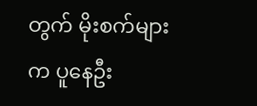တွက် မိုးစက်များက ပူနေဦး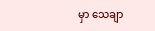မှာ သေချာ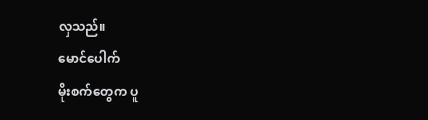လှသည်။
မောင်ပေါက်
မိုးစက်တွေက ပူ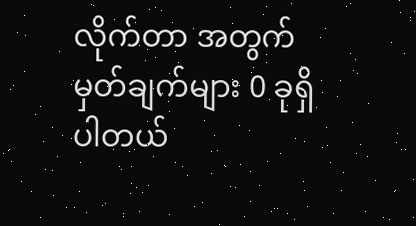လိုက်တာ အတွက် မှတ်ချက်များ 0 ခုရှိပါတယ်